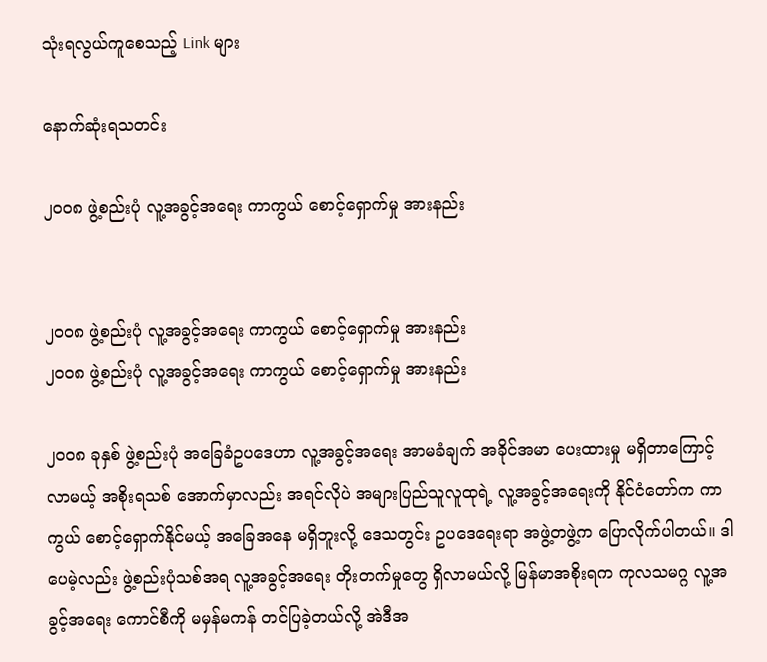သုံးရလွယ်ကူစေသည့် Link များ

နောက်ဆုံးရသတင်း

၂၀၀၈ ဖွဲ့စည်းပုံ လူ့အခွင့်အရေး ကာကွယ် စောင့်ရှောက်မှု အားနည်း


၂၀၀၈ ဖွဲ့စည်းပုံ လူ့အခွင့်အရေး ကာကွယ် စောင့်ရှောက်မှု အားနည်း
၂၀၀၈ ဖွဲ့စည်းပုံ လူ့အခွင့်အရေး ကာကွယ် စောင့်ရှောက်မှု အားနည်း

၂၀၀၈ ခုနှစ် ဖွဲ့စည်းပုံ အခြေခံဥပဒေဟာ လူ့အခွင့်အရေး အာမခံချက် အခိုင်အမာ ပေးထားမှု မရှိတာကြောင့် လာမယ့် အစိုးရသစ် အောက်မှာလည်း အရင်လိုပဲ အများပြည်သူလူထုရဲ့ လူ့အခွင့်အရေးကို နိုင်ငံတော်က ကာကွယ် စောင့်ရှောက်နိုင်မယ့် အခြေအနေ မရှိဘူးလို့ ဒေသတွင်း ဥပဒေရေးရာ အဖွဲ့တဖွဲ့က ပြောလိုက်ပါတယ်။ ဒါပေမဲ့လည်း ဖွဲ့စည်းပုံသစ်အရ လူ့အခွင့်အရေး တိုးတက်မှုတွေ ရှိလာမယ်လို့ မြန်မာအစိုးရက ကုလသမဂ္ဂ လူ့အခွင့်အရေး ကောင်စီကို မမှန်မကန် တင်ပြခဲ့တယ်လို့ အဲဒီအ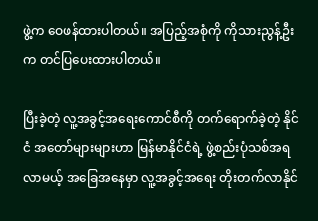ဖွဲ့က ဝေဖန်ထားပါတယ်။ အပြည့်အစုံကို ကိုသားညွန့်ဦးက တင်ပြပေးထားပါတယ်။

ပြီးခဲ့တဲ့ လူ့အခွင့်အရေးကောင်စီကို တက်ရောက်ခဲ့တဲ့ နိုင်ငံ အတော်များများဟာ မြန်မာနိုင်ငံရဲ့ ဖွဲ့စည်းပုံသစ်အရ လာမယ့် အခြေအနေမှာ လူ့အခွင့်အရေး တိုးတက်လာနိုင်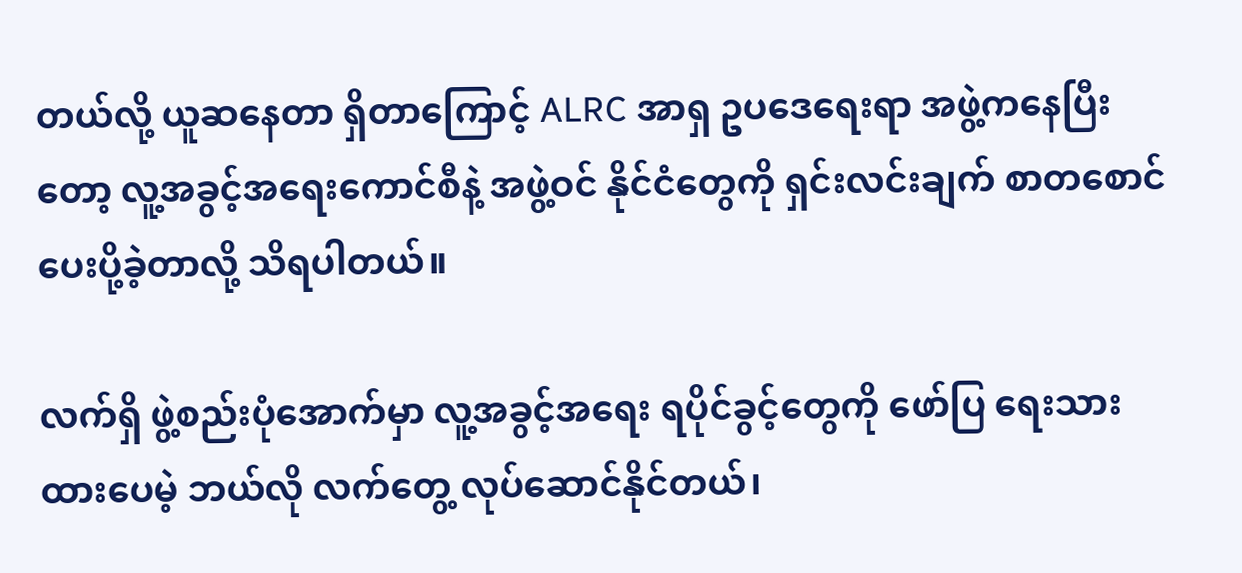တယ်လို့ ယူဆနေတာ ရှိတာကြောင့် ALRC အာရှ ဥပဒေရေးရာ အဖွဲ့ကနေပြီးတော့ လူ့အခွင့်အရေးကောင်စီနဲ့ အဖွဲ့ဝင် နိုင်ငံတွေကို ရှင်းလင်းချက် စာတစောင် ပေးပို့ခဲ့တာလို့ သိရပါတယ်။

လက်ရှိ ဖွဲ့စည်းပုံအောက်မှာ လူ့အခွင့်အရေး ရပိုင်ခွင့်တွေကို ဖော်ပြ ရေးသားထားပေမဲ့ ဘယ်လို လက်တွေ့ လုပ်ဆောင်နိုင်တယ်၊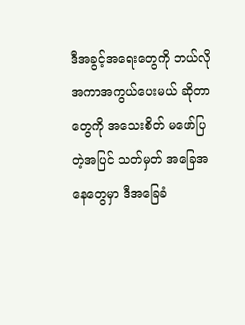ဒီအခွင့်အရေးတွေကို ဘယ်လို အကာအကွယ်ပေးမယ် ဆိုတာတွေကို အသေးစိတ် မဖော်ပြတဲ့အပြင် သတ်မှတ် အခြေအနေတွေမှာ ဒီအခြေခံ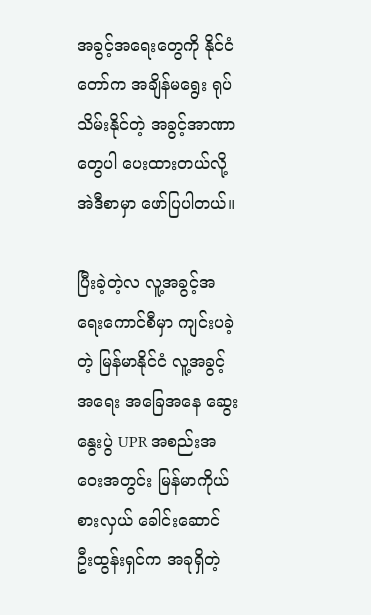အခွင့်အရေးတွေကို နိုင်ငံတော်က အချိန်မရွေး ရုပ်သိမ်းနိုင်တဲ့ အခွင့်အာဏာတွေပါ ပေးထားတယ်လို့ အဲဒီစာမှာ ဖော်ပြပါတယ်။

ပြီးခဲ့တဲ့လ လူ့အခွင့်အရေးကောင်စီမှာ ကျင်းပခဲ့တဲ့ မြန်မာနိုင်ငံ လူ့အခွင့်အရေး အခြေအနေ ဆွေးနွေးပွဲ UPR အစည်းအဝေးအတွင်း မြန်မာကိုယ်စားလှယ် ခေါင်းဆောင် ဦးထွန်းရှင်က အခုရှိတဲ့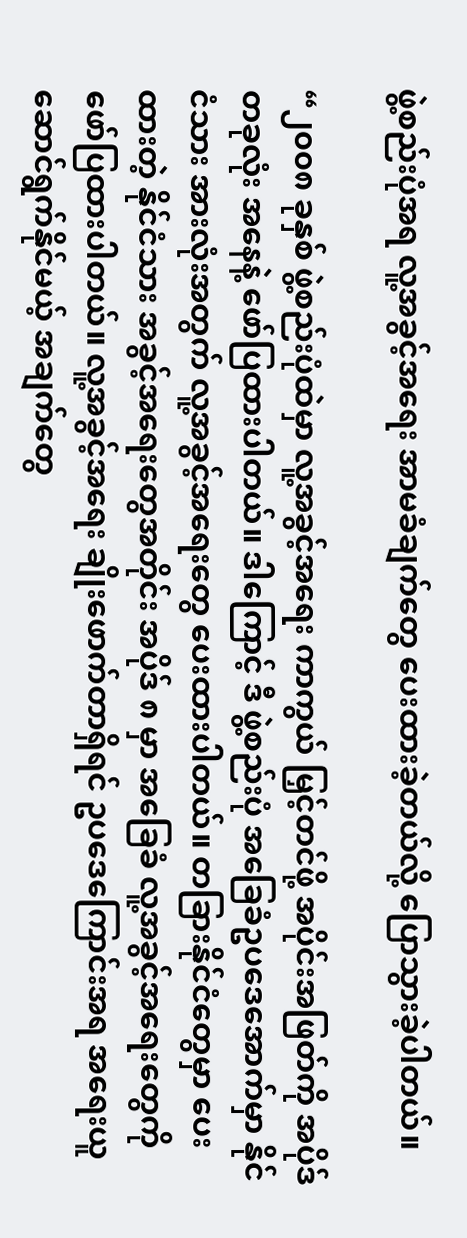ဖွဲ့စည်းပုံအရ လူ့အခွင့်အရေး အာမခံချက်တွေ ပေးထားခဲ့တယ်လို့ ပြောသွားခဲ့ပါတယ်။

“၂၀၀၈ ခုနှစ် ဖွဲ့စည်းပုံထဲမှာ လူ့အခွင့်အရေး ကာကွယ် မြှင့်တင်ဖို့ အပိုင်းအဖြတ်ကို အပိုဒ်တခုလုံး အနေနဲ့ ဖော်ပြထားပါတယ်။ ဒါကြောင့် ဒီ ဖွဲ့စည်းပုံ အခြေခံဥပဒေအောက်မှာ နိုင်ငံသား အားလုံးအတွက် လူ့အခွင့်အရေးတွေ ပေးထားပါတယ်။ တခြားနိုင်ငံတွေမှာ ပေးထားတဲ့ နိုင်ငံသား အခွင့်အရေးတွေအတိုင်း အပိုဒ် ၈ မှာ အခြေခံ လူ့အခွင့်အရေးတွေကို ဖော်ပြထားပါတယ်။ လူ့အခွင့်အရေး ချိုးဖောက်တာရှိရင် ဥပဒေကြောင်းအရ အရေးယူ ဆောင်ရွက်နိုင်မယ့် အချက်တွေ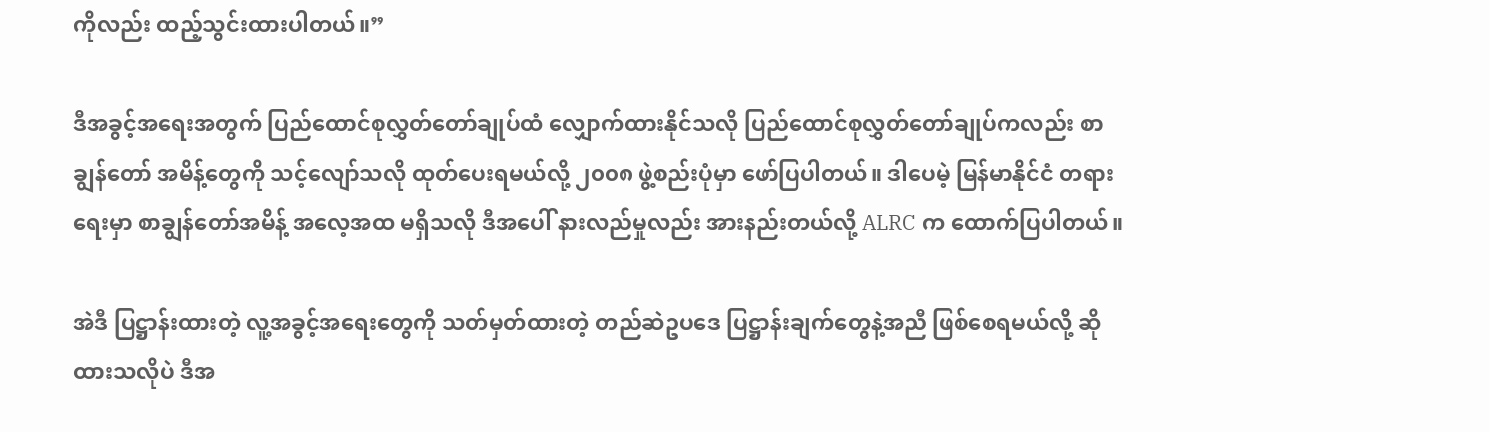ကိုလည်း ထည့်သွင်းထားပါတယ်။”

ဒီအခွင့်အရေးအတွက် ပြည်ထောင်စုလွှတ်တော်ချုပ်ထံ လျှောက်ထားနိုင်သလို ပြည်ထောင်စုလွှတ်တော်ချုပ်ကလည်း စာချွန်တော် အမိန့်တွေကို သင့်လျော်သလို ထုတ်ပေးရမယ်လို့ ၂၀၀၈ ဖွဲ့စည်းပုံမှာ ဖော်ပြပါတယ်။ ဒါပေမဲ့ မြန်မာနိုင်ငံ တရားရေးမှာ စာချွန်တော်အမိန့် အလေ့အထ မရှိသလို ဒီအပေါ် နားလည်မှုလည်း အားနည်းတယ်လို့ ALRC က ထောက်ပြပါတယ်။

အဲဒီ ပြဋ္ဌာန်းထားတဲ့ လူ့အခွင့်အရေးတွေကို သတ်မှတ်ထားတဲ့ တည်ဆဲဥပဒေ ပြဋ္ဌာန်းချက်တွေနဲ့အညီ ဖြစ်စေရမယ်လို့ ဆိုထားသလိုပဲ ဒီအ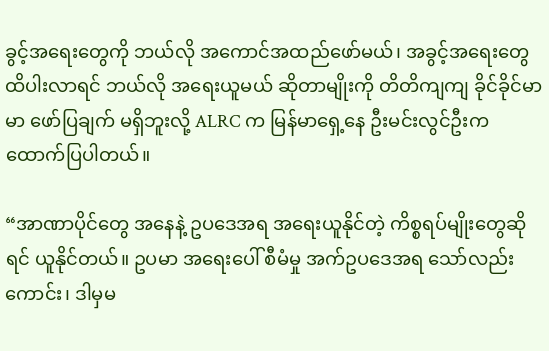ခွင့်အရေးတွေကို ဘယ်လို အကောင်အထည်ဖော်မယ်၊ အခွင့်အရေးတွေ ထိပါးလာရင် ဘယ်လို အရေးယူမယ် ဆိုတာမျိုးကို တိတိကျကျ ခိုင်ခိုင်မာမာ ဖော်ပြချက် မရှိဘူးလို့ ALRC က မြန်မာရှေ့နေ ဦးမင်းလွင်ဦးက ထောက်ပြပါတယ်။

“အာဏာပိုင်တွေ အနေနဲ့ ဥပဒေအရ အရေးယူနိုင်တဲ့ ကိစ္စရပ်မျိုးတွေဆိုရင် ယူနိုင်တယ်။ ဥပမာ အရေးပေါ် စီမံမှု အက်ဥပဒေအရ သော်လည်းကောင်း၊ ဒါမှမ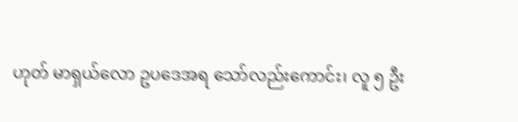ဟုတ် မာရှယ်လော ဥပဒေအရ သော်လည်းကောင်း၊ လူ ၅ ဦး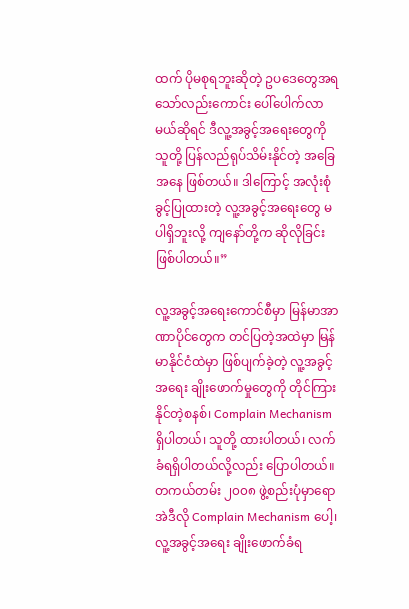ထက် ပိုမစုရဘူးဆိုတဲ့ ဥပဒေတွေအရ သော်လည်းကောင်း ပေါ်ပေါက်လာမယ်ဆိုရင် ဒီလူ့အခွင့်အရေးတွေကို သူတို့ ပြန်လည်ရုပ်သိမ်းနိုင်တဲ့ အခြေအနေ ဖြစ်တယ်။ ဒါကြောင့် အလုံးစုံ ခွင့်ပြုထားတဲ့ လူ့အခွင့်အရေးတွေ မပါရှိဘူးလို့ ကျနော်တို့က ဆိုလိုခြင်း ဖြစ်ပါတယ်။”

လူ့အခွင့်အရေးကောင်စီမှာ မြန်မာအာဏာပိုင်တွေက တင်ပြတဲ့အထဲမှာ မြန်မာနိုင်ငံထဲမှာ ဖြစ်ပျက်ခဲ့တဲ့ လူ့အခွင့်အရေး ချိုးဖောက်မှုတွေကို တိုင်ကြားနိုင်တဲ့စနစ်၊ Complain Mechanism ရှိပါတယ်၊ သူတို့ ထားပါတယ်၊ လက်ခံရရှိပါတယ်လို့လည်း ပြောပါတယ်။ တကယ်တမ်း ၂၀၀၈ ဖွဲ့စည်းပုံမှာရော အဲဒီလို Complain Mechanism ပေါ့၊ လူ့အခွင့်အရေး ချိုးဖောက်ခံရ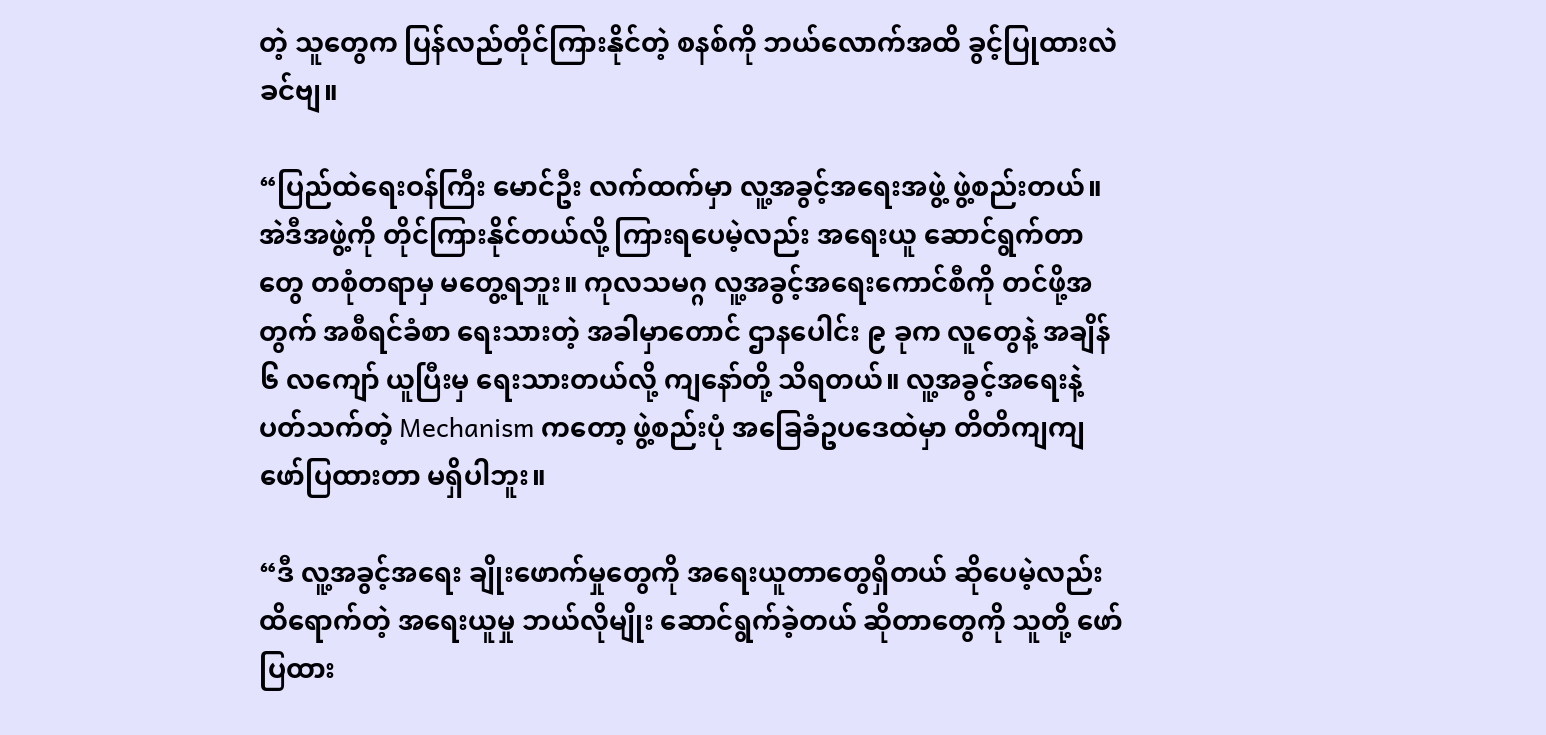တဲ့ သူတွေက ပြန်လည်တိုင်ကြားနိုင်တဲ့ စနစ်ကို ဘယ်လောက်အထိ ခွင့်ပြုထားလဲခင်ဗျ။

“ပြည်ထဲရေးဝန်ကြီး မောင်ဦး လက်ထက်မှာ လူ့အခွင့်အရေးအဖွဲ့ ဖွဲ့စည်းတယ်။ အဲဒီအဖွဲ့ကို တိုင်ကြားနိုင်တယ်လို့ ကြားရပေမဲ့လည်း အရေးယူ ဆောင်ရွက်တာတွေ တစုံတရာမှ မတွေ့ရဘူး။ ကုလသမဂ္ဂ လူ့အခွင့်အရေးကောင်စီကို တင်ဖို့အတွက် အစီရင်ခံစာ ရေးသားတဲ့ အခါမှာတောင် ဌာနပေါင်း ၉ ခုက လူတွေနဲ့ အချိန် ၆ လကျော် ယူပြီးမှ ရေးသားတယ်လို့ ကျနော်တို့ သိရတယ်။ လူ့အခွင့်အရေးနဲ့ ပတ်သက်တဲ့ Mechanism ကတော့ ဖွဲ့စည်းပုံ အခြေခံဥပဒေထဲမှာ တိတိကျကျ ဖော်ပြထားတာ မရှိပါဘူး။

“ဒီ လူ့အခွင့်အရေး ချိုးဖောက်မှုတွေကို အရေးယူတာတွေရှိတယ် ဆိုပေမဲ့လည်း ထိရောက်တဲ့ အရေးယူမှု ဘယ်လိုမျိုး ဆောင်ရွက်ခဲ့တယ် ဆိုတာတွေကို သူတို့ ဖော်ပြထား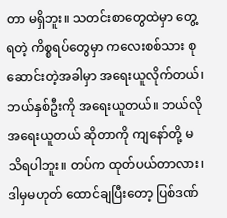တာ မရှိဘူး။ သတင်းစာတွေထဲမှာ တွေ့ရတဲ့ ကိစ္စရပ်တွေမှာ ကလေးစစ်သား စုဆောင်းတဲ့အခါမှာ အရေးယူလိုက်တယ်၊ ဘယ်နှစ်ဦးကို အရေးယူတယ်။ ဘယ်လိုအရေးယူတယ် ဆိုတာကို ကျနော်တို့ မသိရပါဘူး။ တပ်က ထုတ်ပယ်တာလား၊ ဒါမှမဟုတ် ထောင်ချပြီးတော့ ပြစ်ဒဏ်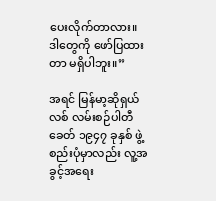ပေးလိုက်တာလား။ ဒါတွေကို ဖော်ပြထားတာ မရှိပါဘူး။”

အရင် မြန်မာ့ဆိုရှယ်လစ် လမ်းစဉ်ပါတီခေတ် ၁၉၄၇ ခုနှစ် ဖွဲ့စည်းပုံမှာလည်း လူ့အခွင့်အရေး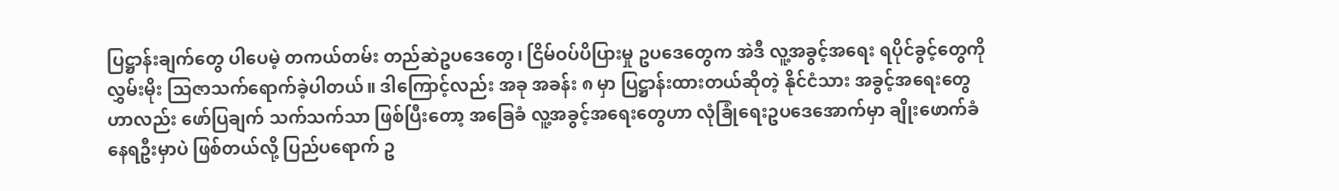ပြဋ္ဌာန်းချက်တွေ ပါပေမဲ့ တကယ်တမ်း တည်ဆဲဥပဒေတွေ၊ ငြိမ်ဝပ်ပိပြားမှု ဥပဒေတွေက အဲဒီ လူ့အခွင့်အရေး ရပိုင်ခွင့်တွေကို လွှမ်းမိုး သြဇာသက်ရောက်ခဲ့ပါတယ်။ ဒါကြောင့်လည်း အခု အခန်း ၈ မှာ ပြဋ္ဌာန်းထားတယ်ဆိုတဲ့ နိုင်ငံသား အခွင့်အရေးတွေဟာလည်း ဖော်ပြချက် သက်သက်သာ ဖြစ်ပြီးတော့ အခြေခံ လူ့အခွင့်အရေးတွေဟာ လုံခြုံရေးဥပဒေအောက်မှာ ချိုးဖောက်ခံနေရဦးမှာပဲ ဖြစ်တယ်လို့ ပြည်ပရောက် ဥ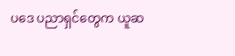ပဒေ ပညာရှင်တွေက ယူဆ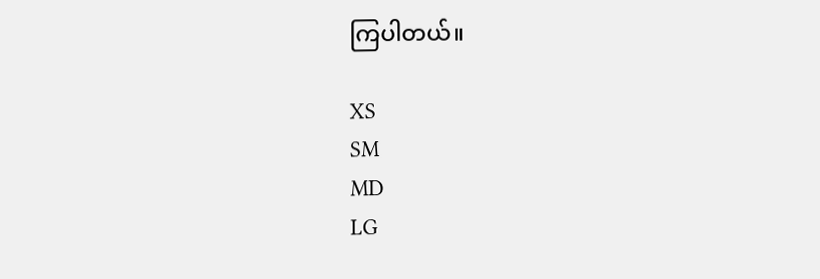ကြပါတယ်။

XS
SM
MD
LG